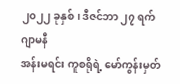၂၀၂၂ ခုနှစ်၊ ဒီဇင်ဘာ ၂၇ ရက်
ဂျာမနီ
အန်းမရင်း ကူစရိုရဲ့ မော်ကွန်းမှတ်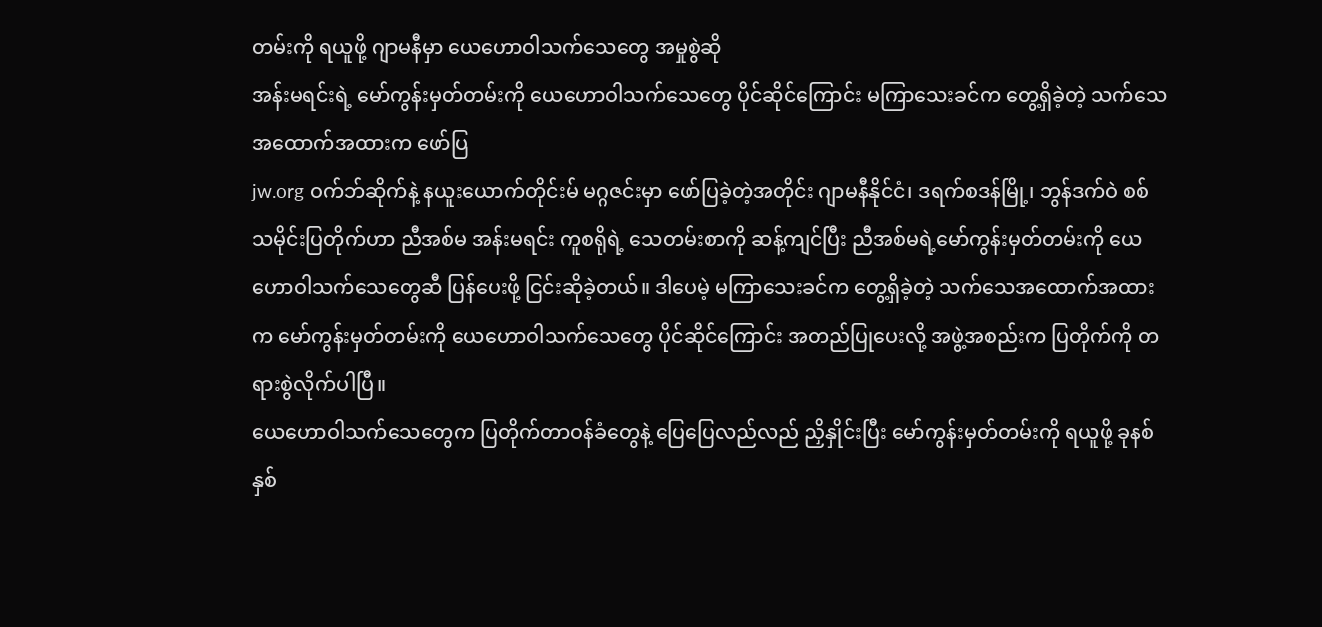တမ်းကို ရယူဖို့ ဂျာမနီမှာ ယေဟောဝါသက်သေတွေ အမှုစွဲဆို
အန်းမရင်းရဲ့ မော်ကွန်းမှတ်တမ်းကို ယေဟောဝါသက်သေတွေ ပိုင်ဆိုင်ကြောင်း မကြာသေးခင်က တွေ့ရှိခဲ့တဲ့ သက်သေအထောက်အထားက ဖော်ပြ
jw.org ဝက်ဘ်ဆိုက်နဲ့ နယူးယောက်တိုင်းမ် မဂ္ဂဇင်းမှာ ဖော်ပြခဲ့တဲ့အတိုင်း ဂျာမနီနိုင်ငံ၊ ဒရက်စဒန်မြို့၊ ဘွန်ဒက်ဝဲ စစ်သမိုင်းပြတိုက်ဟာ ညီအစ်မ အန်းမရင်း ကူစရိုရဲ့ သေတမ်းစာကို ဆန့်ကျင်ပြီး ညီအစ်မရဲ့မော်ကွန်းမှတ်တမ်းကို ယေဟောဝါသက်သေတွေဆီ ပြန်ပေးဖို့ ငြင်းဆိုခဲ့တယ်။ ဒါပေမဲ့ မကြာသေးခင်က တွေ့ရှိခဲ့တဲ့ သက်သေအထောက်အထားက မော်ကွန်းမှတ်တမ်းကို ယေဟောဝါသက်သေတွေ ပိုင်ဆိုင်ကြောင်း အတည်ပြုပေးလို့ အဖွဲ့အစည်းက ပြတိုက်ကို တရားစွဲလိုက်ပါပြီ။
ယေဟောဝါသက်သေတွေက ပြတိုက်တာဝန်ခံတွေနဲ့ ပြေပြေလည်လည် ညှိနှိုင်းပြီး မော်ကွန်းမှတ်တမ်းကို ရယူဖို့ ခုနစ်နှစ်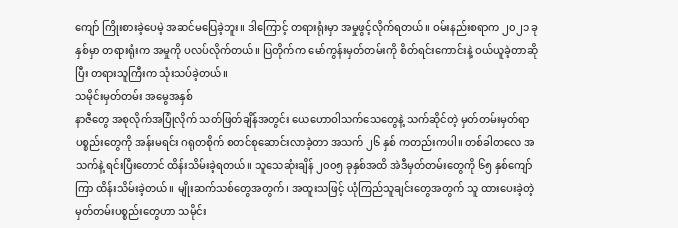ကျော် ကြိုးစားခဲ့ပေမဲ့ အဆင်မပြေခဲ့ဘူး။ ဒါကြောင့် တရားရုံးမှာ အမှုဖွင့်လိုက်ရတယ်။ ဝမ်းနည်းစရာက ၂၀၂၁ ခုနှစ်မှာ တရားရုံးက အမှုကို ပလပ်လိုက်တယ်။ ပြတိုက်က မော်ကွန်းမှတ်တမ်းကို စိတ်ရင်းကောင်းနဲ့ ဝယ်ယူခဲ့တာဆိုပြီး တရားသူကြီးက သုံးသပ်ခဲ့တယ်။
သမိုင်းမှတ်တမ်း အမွေအနှစ်
နာဇီတွေ အစုလိုက်အပြုံလိုက် သတ်ဖြတ်ချိန်အတွင်း ယေဟောဝါသက်သေတွေနဲ့ သက်ဆိုင်တဲ့ မှတ်တမ်းမှတ်ရာပစ္စည်းတွေကို အန်းမရင်း ဂရုတစိုက် စတင်စုဆောင်းလာခဲ့တာ အသက် ၂၆ နှစ် ကတည်းကပါ။ တစ်ခါတလေ အသက်နဲ့ ရင်းပြီးတောင် ထိန်းသိမ်းခဲ့ရတယ်။ သူသေဆုံးချိန် ၂၀၀၅ ခုနှစ်အထိ အဲဒီမှတ်တမ်းတွေကို ၆၅ နှစ်ကျော်ကြာ ထိန်းသိမ်းခဲ့တယ်။ မျိုးဆက်သစ်တွေအတွက်၊ အထူးသဖြင့် ယုံကြည်သူချင်းတွေအတွက် သူ ထားပေးခဲ့တဲ့ မှတ်တမ်းပစ္စည်းတွေဟာ သမိုင်း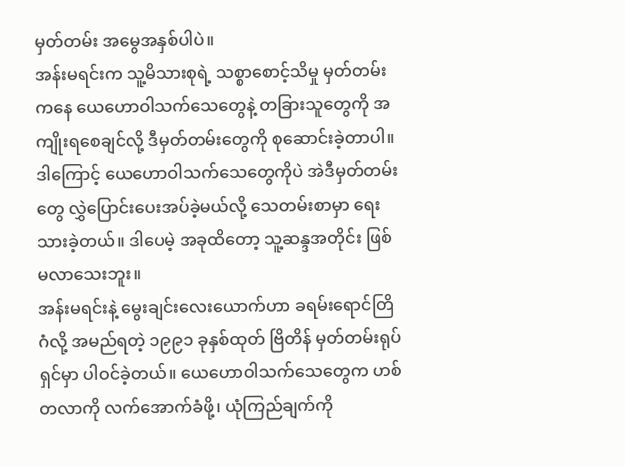မှတ်တမ်း အမွေအနှစ်ပါပဲ။
အန်းမရင်းက သူ့မိသားစုရဲ့ သစ္စာစောင့်သိမှု မှတ်တမ်းကနေ ယေဟောဝါသက်သေတွေနဲ့ တခြားသူတွေကို အကျိုးရစေချင်လို့ ဒီမှတ်တမ်းတွေကို စုဆောင်းခဲ့တာပါ။ ဒါကြောင့် ယေဟောဝါသက်သေတွေကိုပဲ အဲဒီမှတ်တမ်းတွေ လွှဲပြောင်းပေးအပ်ခဲ့မယ်လို့ သေတမ်းစာမှာ ရေးသားခဲ့တယ်။ ဒါပေမဲ့ အခုထိတော့ သူ့ဆန္ဒအတိုင်း ဖြစ်မလာသေးဘူး။
အန်းမရင်းနဲ့ မွေးချင်းလေးယောက်ဟာ ခရမ်းရောင်တြိဂံလို့ အမည်ရတဲ့ ၁၉၉၁ ခုနှစ်ထုတ် ဗြိတိန် မှတ်တမ်းရုပ်ရှင်မှာ ပါဝင်ခဲ့တယ်။ ယေဟောဝါသက်သေတွေက ဟစ်တလာကို လက်အောက်ခံဖို့၊ ယုံကြည်ချက်ကို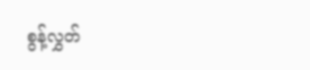စွန့်လွှတ်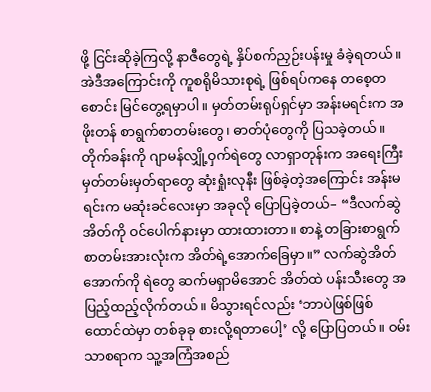ဖို့ ငြင်းဆိုခဲ့ကြလို့ နာဇီတွေရဲ့ နှိပ်စက်ညှဉ်းပန်းမှု ခံခဲ့ရတယ်။ အဲဒီအကြောင်းကို ကူစရိုမိသားစုရဲ့ ဖြစ်ရပ်ကနေ တစေ့တစောင်း မြင်တွေ့ရမှာပါ။ မှတ်တမ်းရုပ်ရှင်မှာ အန်းမရင်းက အဖိုးတန် စာရွက်စာတမ်းတွေ၊ ဓာတ်ပုံတွေကို ပြသခဲ့တယ်။
တိုက်ခန်းကို ဂျာမန်လျှို့ဝှက်ရဲတွေ လာရှာတုန်းက အရေးကြီး မှတ်တမ်းမှတ်ရာတွေ ဆုံးရှုံးလုနီး ဖြစ်ခဲ့တဲ့အကြောင်း အန်းမရင်းက မဆုံးခင်လေးမှာ အခုလို ပြောပြခဲ့တယ်– “ဒီလက်ဆွဲအိတ်ကို ဝင်ပေါက်နားမှာ ထားထားတာ။ စာနဲ့ တခြားစာရွက်စာတမ်းအားလုံးက အိတ်ရဲ့အောက်ခြေမှာ။” လက်ဆွဲအိတ်အောက်ကို ရဲတွေ ဆက်မရှာမိအောင် အိတ်ထဲ ပန်းသီးတွေ အပြည့်ထည့်လိုက်တယ်။ မိသွားရင်လည်း ‘ဘာပဲဖြစ်ဖြစ် ထောင်ထဲမှာ တစ်ခုခု စားလို့ရတာပေါ့’ လို့ ပြောပြတယ်။ ဝမ်းသာစရာက သူ့အကြံအစည်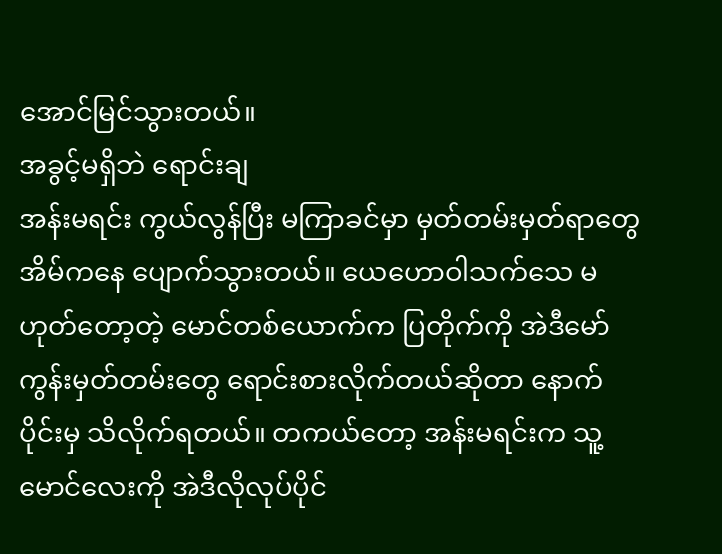အောင်မြင်သွားတယ်။
အခွင့်မရှိဘဲ ရောင်းချ
အန်းမရင်း ကွယ်လွန်ပြီး မကြာခင်မှာ မှတ်တမ်းမှတ်ရာတွေ အိမ်ကနေ ပျောက်သွားတယ်။ ယေဟောဝါသက်သေ မဟုတ်တော့တဲ့ မောင်တစ်ယောက်က ပြတိုက်ကို အဲဒီမော်ကွန်းမှတ်တမ်းတွေ ရောင်းစားလိုက်တယ်ဆိုတာ နောက်ပိုင်းမှ သိလိုက်ရတယ်။ တကယ်တော့ အန်းမရင်းက သူ့မောင်လေးကို အဲဒီလိုလုပ်ပိုင်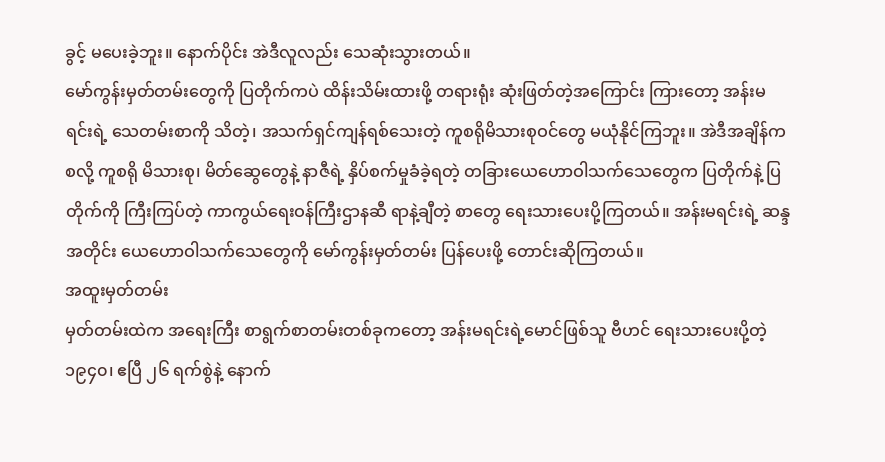ခွင့် မပေးခဲ့ဘူး။ နောက်ပိုင်း အဲဒီလူလည်း သေဆုံးသွားတယ်။
မော်ကွန်းမှတ်တမ်းတွေကို ပြတိုက်ကပဲ ထိန်းသိမ်းထားဖို့ တရားရုံး ဆုံးဖြတ်တဲ့အကြောင်း ကြားတော့ အန်းမရင်းရဲ့ သေတမ်းစာကို သိတဲ့၊ အသက်ရှင်ကျန်ရစ်သေးတဲ့ ကူစရိုမိသားစုဝင်တွေ မယုံနိုင်ကြဘူး။ အဲဒီအချိန်ကစလို့ ကူစရို မိသားစု၊ မိတ်ဆွေတွေနဲ့ နာဇီရဲ့ နှိပ်စက်မှုခံခဲ့ရတဲ့ တခြားယေဟောဝါသက်သေတွေက ပြတိုက်နဲ့ ပြတိုက်ကို ကြီးကြပ်တဲ့ ကာကွယ်ရေးဝန်ကြီးဌာနဆီ ရာနဲ့ချီတဲ့ စာတွေ ရေးသားပေးပို့ကြတယ်။ အန်းမရင်းရဲ့ ဆန္ဒအတိုင်း ယေဟောဝါသက်သေတွေကို မော်ကွန်းမှတ်တမ်း ပြန်ပေးဖို့ တောင်းဆိုကြတယ်။
အထူးမှတ်တမ်း
မှတ်တမ်းထဲက အရေးကြီး စာရွက်စာတမ်းတစ်ခုကတော့ အန်းမရင်းရဲ့မောင်ဖြစ်သူ ဗီဟင် ရေးသားပေးပို့တဲ့ ၁၉၄၀၊ ဧပြီ ၂၆ ရက်စွဲနဲ့ နောက်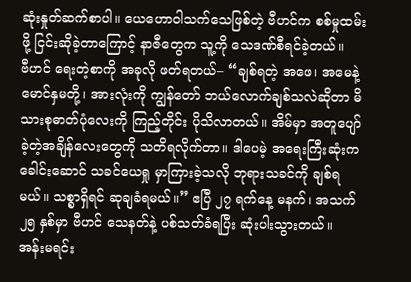ဆုံးနှုတ်ဆက်စာပါ။ ယေဟောဝါသက်သေဖြစ်တဲ့ ဗီဟင်က စစ်မှုထမ်းဖို့ ငြင်းဆိုခဲ့တာကြောင့် နာဇီတွေက သူ့ကို သေဒဏ်စီရင်ခဲ့တယ်။
ဗီဟင် ရေးတဲ့စာကို အခုလို ဖတ်ရတယ်– “ချစ်ရတဲ့ အဖေ၊ အမေနဲ့ မောင်နှမတို့၊ အားလုံးကို ကျွန်တော် ဘယ်လောက်ချစ်သလဲဆိုတာ မိသားစုဓာတ်ပုံလေးကို ကြည့်တိုင်း ပိုသိလာတယ်။ အိမ်မှာ အတူပျော်ခဲ့တဲ့အချိန်လေးတွေကို သတိရလိုက်တာ။ ဒါပေမဲ့ အရေးကြီးဆုံးက ခေါင်းဆောင် သခင်ယေရှု မှာကြားခဲ့သလို ဘုရားသခင်ကို ချစ်ရမယ်။ သစ္စာရှိရင် ဆုချခံရမယ်။” ဧပြီ ၂၇ ရက်နေ့ မနက်၊ အသက် ၂၅ နှစ်မှာ ဗီဟင် သေနတ်နဲ့ ပစ်သတ်ခံရပြီး ဆုံးပါးသွားတယ်။
အန်းမရင်း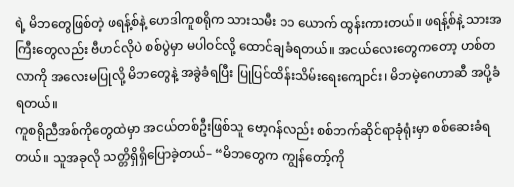ရဲ့ မိဘတွေဖြစ်တဲ့ ဖရန့်စ်နဲ့ ဟေဒါကူစရိုက သားသမီး ၁၁ ယောက် ထွန်းကားတယ်။ ဖရန့်စ်နဲ့ သားအကြီးတွေလည်း ဗီဟင်လိုပဲ စစ်ပွဲမှာ မပါဝင်လို့ ထောင်ချခံရတယ်။ အငယ်လေးတွေကတော့ ဟစ်တလာကို အလေးမပြုလို့ မိဘတွေနဲ့ အခွဲခံရပြီး ပြုပြင်ထိန်းသိမ်းရေးကျောင်း၊ မိဘမဲ့ဂေဟာဆီ အပို့ခံရတယ်။
ကူစရိုညီအစ်ကိုတွေထဲမှာ အငယ်တစ်ဦးဖြစ်သူ ဗော့ဂန်လည်း စစ်ဘက်ဆိုင်ရာခုံရုံးမှာ စစ်ဆေးခံရတယ်။ သူအခုလို သတ္တိရှိရှိပြောခဲ့တယ်– “မိဘတွေက ကျွန်တော့်ကို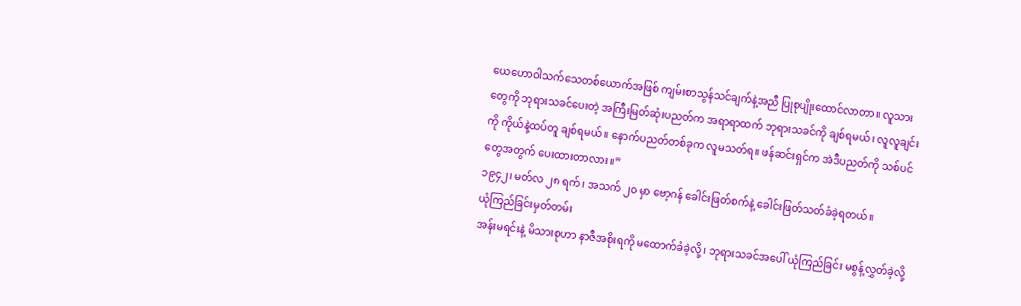ယေဟောဝါသက်သေတစ်ယောက်အဖြစ် ကျမ်းစာသွန်သင်ချက်နဲ့အညီ ပြုစုပျိုးထောင်လာတာ။ လူသားတွေကို ဘုရားသခင်ပေးတဲ့ အကြီးမြတ်ဆုံးပညတ်က အရာရာထက် ဘုရားသခင်ကို ချစ်ရမယ်၊ လူလူချင်းကို ကိုယ်နဲ့ထပ်တူ ချစ်ရမယ်။ နောက်ပညတ်တစ်ခုက လူမသတ်ရ။ ဖန်ဆင်းရှင်က အဲဒီပညတ်ကို သစ်ပင်တွေအတွက် ပေးထားတာလား။”
၁၉၄၂၊ မတ်လ ၂၈ ရက်၊ အသက် ၂၀ မှာ ဗော့ဂန် ခေါင်းဖြတ်စက်နဲ့ ခေါင်းဖြတ်သတ်ခံခဲ့ရတယ်။
ယုံကြည်ခြင်းမှတ်တမ်း
အန်းမရင်းနဲ့ မိသားစုဟာ နာဇီအစိုးရကို မထောက်ခံခဲ့လို့၊ ဘုရားသခင်အပေါ် ယုံကြည်ခြင်း မစွန့်လွှတ်ခဲ့လို့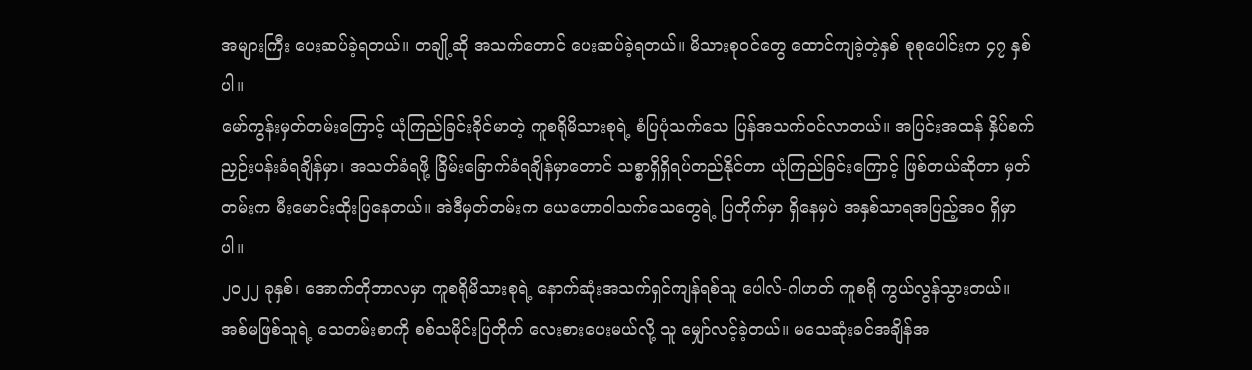အများကြီး ပေးဆပ်ခဲ့ရတယ်။ တချို့ဆို အသက်တောင် ပေးဆပ်ခဲ့ရတယ်။ မိသားစုဝင်တွေ ထောင်ကျခဲ့တဲ့နှစ် စုစုပေါင်းက ၄၇ နှစ်ပါ။
မော်ကွန်းမှတ်တမ်းကြောင့် ယုံကြည်ခြင်းခိုင်မာတဲ့ ကူစရိုမိသားစုရဲ့ စံပြပုံသက်သေ ပြန်အသက်ဝင်လာတယ်။ အပြင်းအထန် နှိပ်စက်ညှဉ်းပန်းခံရချိန်မှာ၊ အသတ်ခံရဖို့ ခြိမ်းခြောက်ခံရချိန်မှာတောင် သစ္စာရှိရှိရပ်တည်နိုင်တာ ယုံကြည်ခြင်းကြောင့် ဖြစ်တယ်ဆိုတာ မှတ်တမ်းက မီးမောင်းထိုးပြနေတယ်။ အဲဒီမှတ်တမ်းက ယေဟောဝါသက်သေတွေရဲ့ ပြတိုက်မှာ ရှိနေမှပဲ အနှစ်သာရအပြည့်အဝ ရှိမှာပါ။
၂၀၂၂ ခုနှစ်၊ အောက်တိုဘာလမှာ ကူစရိုမိသားစုရဲ့ နောက်ဆုံးအသက်ရှင်ကျန်ရစ်သူ ပေါလ်-ဂါဟတ် ကူစရို ကွယ်လွန်သွားတယ်။ အစ်မဖြစ်သူရဲ့ သေတမ်းစာကို စစ်သမိုင်းပြတိုက် လေးစားပေးမယ်လို့ သူ မျှော်လင့်ခဲ့တယ်။ မသေဆုံးခင်အချိန်အ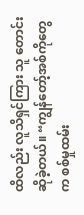ထိလည်း လူသိရှင်ကြား သူ တောင်းဆိုခဲ့တယ်။ “ကျွန်တော့်အစ်ကိုတွေက စစ်မှုထမ်း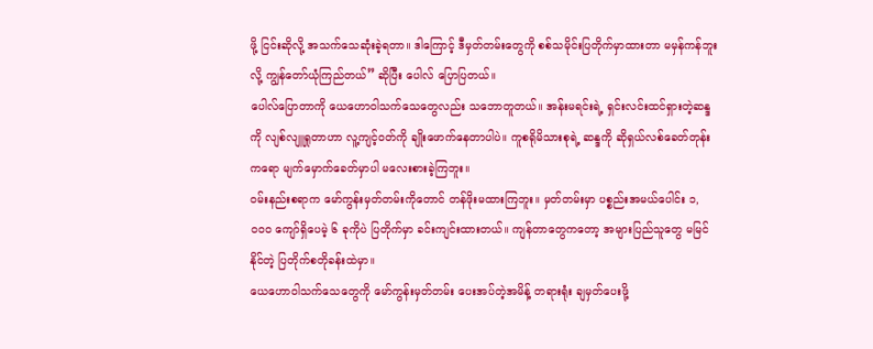ဖို့ ငြင်းဆိုလို့ အသက်သေဆုံးခဲ့ရတာ။ ဒါကြောင့် ဒီမှတ်တမ်းတွေကို စစ်သမိုင်းပြတိုက်မှာထားတာ မမှန်ကန်ဘူးလို့ ကျွန်တော်ယုံကြည်တယ်” ဆိုပြီး ပေါလ် ပြောပြတယ်။
ပေါလ်ပြောတာကို ယေဟောဝါသက်သေတွေလည်း သဘောတူတယ်။ အန်းမရင်းရဲ့ ရှင်းလင်းထင်ရှားတဲ့ဆန္ဒကို လျစ်လျူရှုတာဟာ လူ့ကျင့်ဝတ်ကို ချိုးဖောက်နေတာပါပဲ။ ကူစရိုမိသားစုရဲ့ ဆန္ဒကို ဆိုရှယ်လစ်ခေတ်တုန်းကရော မျက်မှောက်ခေတ်မှာပါ မလေးစားခဲ့ကြဘူး။
ဝမ်းနည်းစရာက မော်ကွန်းမှတ်တမ်းကိုတောင် တန်ဖိုးမထားကြဘူး။ မှတ်တမ်းမှာ ပစ္စည်းအမယ်ပေါင်း ၁,၀၀၀ ကျော်ရှိပေမဲ့ ၆ ခုကိုပဲ ပြတိုက်မှာ ခင်းကျင်းထားတယ်။ ကျန်တာတွေကတော့ အများပြည်သူတွေ မမြင်နိုင်တဲ့ ပြတိုက်စတိုခန်းထဲမှာ။
ယေဟောဝါသက်သေတွေကို မော်ကွန်းမှတ်တမ်း ပေးအပ်တဲ့အမိန့် တရားရုံး ချမှတ်ပေးဖို့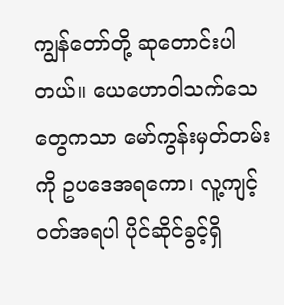ကျွန်တော်တို့ ဆုတောင်းပါတယ်။ ယေဟောဝါသက်သေတွေကသာ မော်ကွန်းမှတ်တမ်းကို ဥပဒေအရကော၊ လူ့ကျင့်ဝတ်အရပါ ပိုင်ဆိုင်ခွင့်ရှိ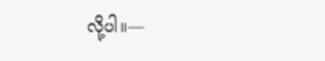လို့ပါ။—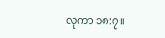လုကာ ၁၈:၇။